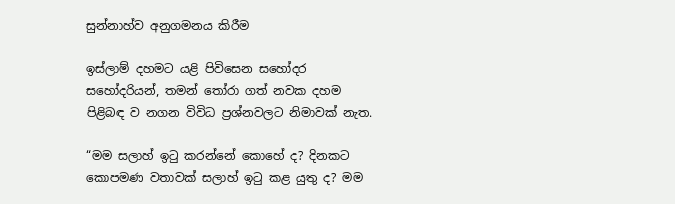සුන්නාහ්ව අනුගමනය කිරීම

ඉස්ලාම් දහමට යළි පිවිසෙන සහෝදර සහෝදරියන්, තමන් තෝරා ගත් නවක දහම පිළිබඳ ව නගන විවිධ ප්‍රශ්නවලට නිමාවක් නැත.

“මම සලාහ් ඉටු කරන්නේ කොහේ ද? දිනකට කොපමණ වතාවක් සලාහ් ඉටු කළ යුතු ද? මම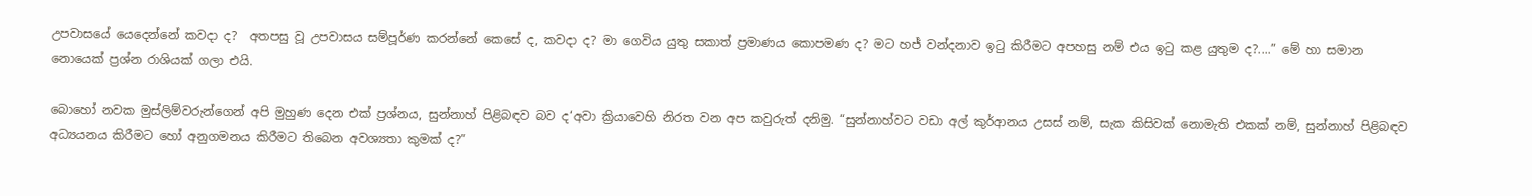උපවාසයේ යෙදෙන්නේ කවදා ද?  අතපසු වූ උපවාසය සම්පූර්ණ කරන්නේ කෙසේ ද, කවදා ද? මා ගෙවිය යුතු සකාත් ප්‍රමාණය කොපමණ ද? මට හජ් වන්දනාව ඉටු කිරීමට අපහසු නම් එය ඉටු කළ යුතුම ද?....” මේ හා සමාන නොයෙක් ප්‍රශ්න රාශියක් ගලා එයි.

බොහෝ නවක මුස්ලිම්වරුන්ගෙන් අපි මුහුණ දෙන එක් ප්‍රශ්නය, සුන්නාහ් පිළිබඳව බව ද‘අවා ක්‍රියාවෙහි නිරත වන අප කවුරුත් දනිමු. “සුන්නාහ්වට වඩා අල් කුර්ආනය උසස් නම්, සැක කිසිවක් නොමැති එකක් නම්, සුන්නාහ් පිළිබඳව අධ්‍යයනය කිරීමට හෝ අනුගමනය කිරීමට තිබෙන අවශ්‍යතා කුමක් ද?”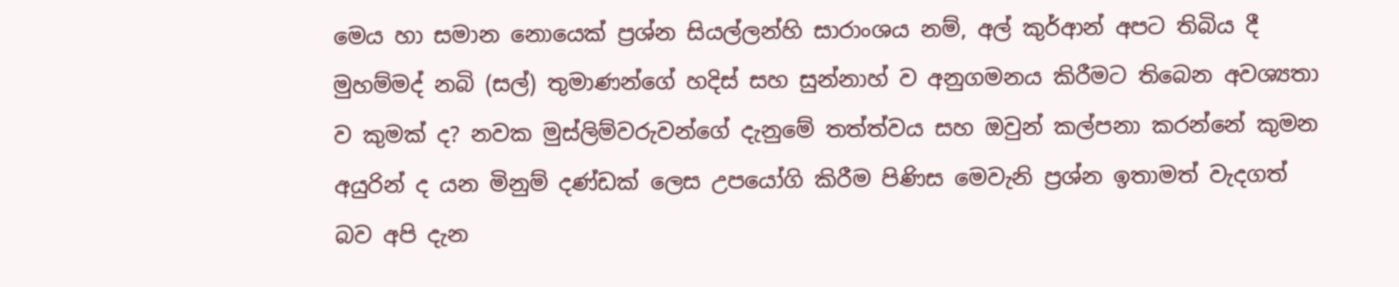මෙය හා සමාන නොයෙක් ප්‍රශ්න සියල්ලන්හි සාරාංශය නම්, අල් කුර්ආන් අපට තිබිය දී මුහම්මද් නබි (සල්) තුමාණන්ගේ හදිස් සහ සුන්නාහ් ව අනුගමනය කිරීමට තිබෙන අවශ්‍යතා ව කුමක් ද? නවක මුස්ලිම්වරුවන්ගේ දැනුමේ තත්ත්වය සහ ඔවුන් කල්පනා කරන්නේ කුමන අයුරින් ද යන මිනුම් දණ්ඩක් ලෙස උපයෝගි කිරීම පිණිස මෙවැනි ප්‍රශ්න ඉතාමත් වැදගත් බව අපි දැන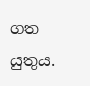ගත යුතුය.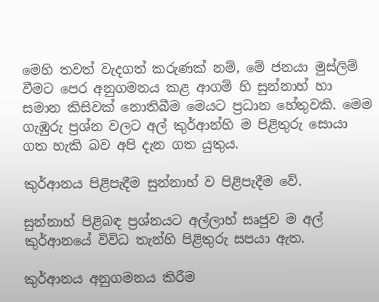මෙහි තවත් වැදගත් කරුණක් නම්, මේ ජනයා මුස්ලිම් වීමට පෙර අනුගමනය කළ ආගම් හි සුන්නාහ් හා සමාන කිසිවක් නොතිබීම මෙයට ප්‍රධාන හේතුවකි. මෙම ගැඹුරු ප්‍රශ්න වලට අල් කුර්ආන්හි ම පිළිතුරු සොයා ගත හැකි බව අපි දැන ගත යුතුය.

කුර්ආනය පිළිපැදීම සුන්නාහ් ව පිළිපැදීම වේ.

සුන්නාහ් පිළිබඳ ප්‍රශ්නයට අල්ලාහ් සෘජුව ම අල් කුර්ආනයේ විවිධ තැන්හි පිළිතුරු සපයා ඇත.

කුර්ආනය අනුගමනය කිරීම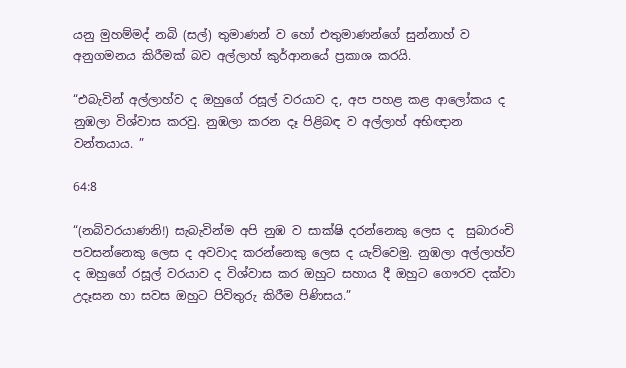යනු මුහම්මද් නබි (සල්) තුමාණන් ව හෝ එතුමාණන්ගේ සුන්නාහ් ව අනුගමනය කිරීමක් බව අල්ලාහ් කුර්ආනයේ ප්‍රකාශ කරයි.

“එබැවින් අල්ලාහ්ව ද ඔහුගේ රසූල් වරයාව ද, අප පහළ කළ ආලෝකය ද නුඹලා විශ්වාස කරවු. නුඹලා කරන දෑ පිළිබඳ ව අල්ලාහ් අභිඥාන වන්තයාය. ”

64:8

“(නබිවරයාණනි!) සැබැවින්ම අපි නුඹ ව සාක්ෂි දරන්නෙකු ලෙස ද  සුබාරංචි  පවසන්නෙකු ලෙස ද අවවාද කරන්නෙකු ලෙස ද යැව්වෙමු. නුඹලා අල්ලාහ්ව ද ඔහුගේ රසූල් වරයාව ද විශ්වාස කර ඔහුට සහාය දී ඔහුට ගෞරව දක්වා උදෑසන හා සවස ඔහුට පිවිතුරු කිරීම පිණිසය.”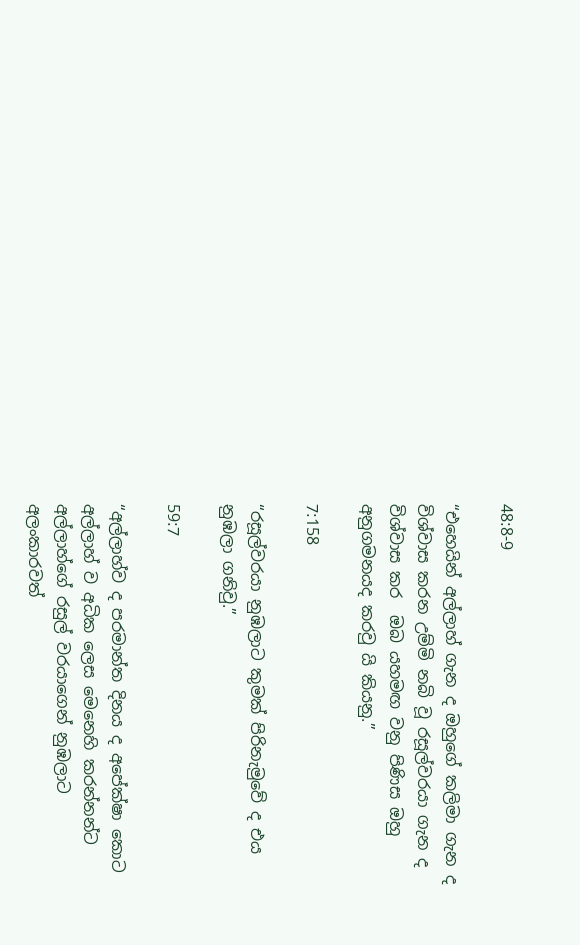48:8-9

“එහෙයින් අල්ලාහ් ගැන ද ඔහුගේ කලිමා ගැන ද විශ්වාස කරන උම්මි නබි වූ රසූල්වරයා ගැන ද විශ්වාස කර  ඔබ යහමඟ වනු පිණිස ඔහු අනුගමනයද කරවු යි කියනු.”

7:158

“රසූල්වරයා නුඹලාට කුමක් පිරිනැමුවේ ද එය නුඹලා ගනිවු.”

59:7

“අල්ලාහ්ව ද පරමාන්ත දිනය ද අපේක්ෂා කොට අල්ලාහ් ව අධික ලෙස මෙනෙහි කරන්නන්ට අල්ලාහ්ගේ රසුල් වරයාගෙන් නුඹලාට අලංකාරවත්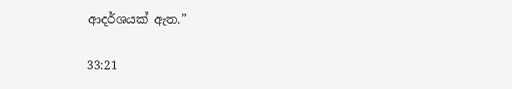ආදර්ශයක් ඇත.”

33:21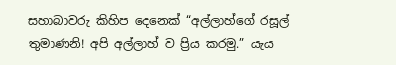සහාබාවරු කිහිප දෙනෙක් “අල්ලාහ්ගේ රසූල් තුමාණනි! අපි අල්ලාහ් ව ප්‍රිය කරමු.” යැය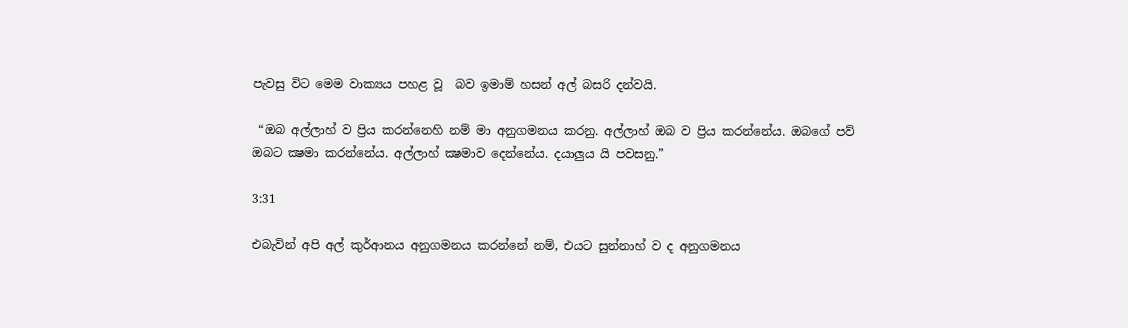පැවසු විට මෙම වාක්‍යය පහළ වූ  බව ඉමාම් හසන් අල් බසරි දන්වයි.

 “ඔබ අල්ලාහ් ව ප්‍රිය කරන්නෙහි නම් මා අනුගමනය කරනු. අල්ලාහ් ඔබ ව ප්‍රිය කරන්නේය. ඔබගේ පව් ඔබට ක්‍ෂමා කරන්නේය. අල්ලාහ් ක්‍ෂමාව දෙන්නේය. දයාලුය යි පවසනු.”

3:31

එබැවින් අපි අල් කුර්ආනය අනුගමනය කරන්නේ නම්, එයට සුන්නාහ් ව ද අනුගමනය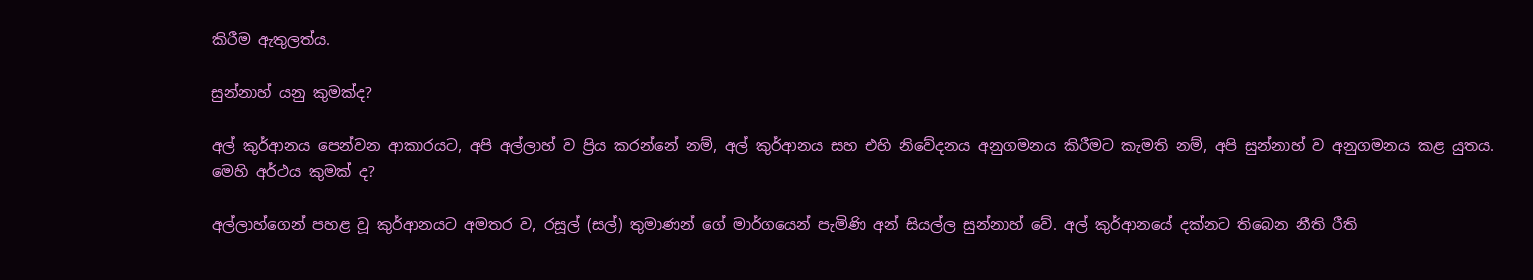කිරීම ඇතුලත්ය.

සුන්නාහ් යනු කුමක්ද?

අල් කුර්ආනය පෙන්වන ආකාරයට, අපි අල්ලාහ් ව ප්‍රිය කරන්නේ නම්, අල් කුර්ආනය සහ එහි නිවේදනය අනුගමනය කිරීමට කැමති නම්, අපි සුන්නාහ් ව අනුගමනය කළ යුතය. මෙහි අර්ථය කුමක් ද?

අල්ලාහ්ගෙන් පහළ වූ කුර්ආනයට අමතර ව, රසූල් (සල්) තුමාණන් ගේ මාර්ගයෙන් පැමිණි අන් සියල්ල සුන්නාහ් වේ. අල් කුර්ආනයේ දක්නට තිබෙන නීති රීති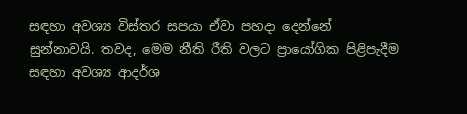සඳහා අවශ්‍ය විස්තර සපයා ඒවා පහදා දෙන්නේ සුන්නාවයි. තවද, මෙම නීති රීති වලට ප්‍රායෝගික පිළිපැදීම සඳහා අවශ්‍ය ආදර්ශ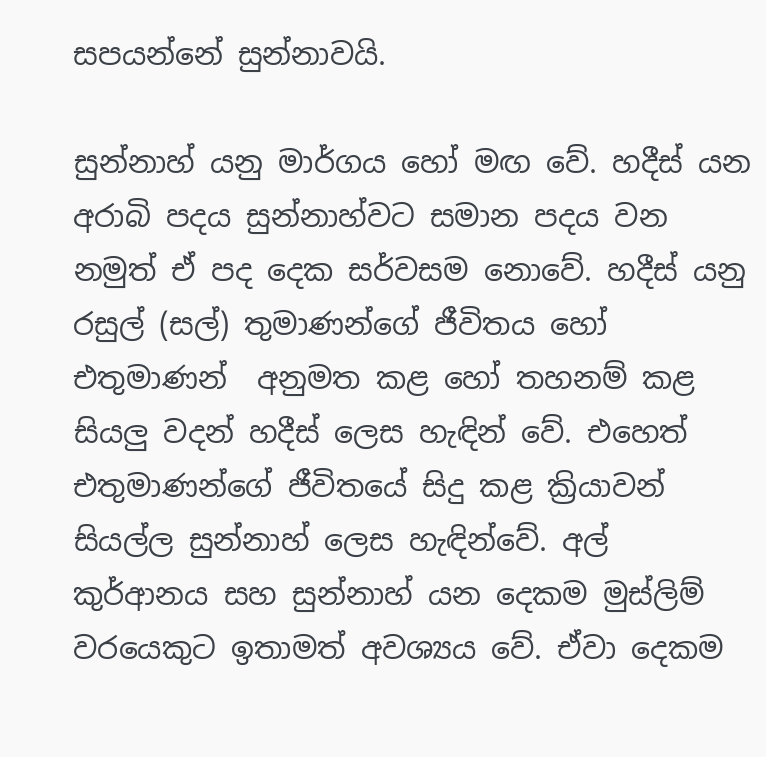සපයන්නේ සුන්නාවයි.

සුන්නාහ් යනු මාර්ගය හෝ මඟ වේ. හදීස් යන අරාබි පදය සුන්නාහ්වට සමාන පදය වන නමුත් ඒ පද දෙක සර්වසම නොවේ. හදීස් යනු රසුල් (සල්) තුමාණන්ගේ ජීවිතය හෝ එතුමාණන්  අනුමත කළ හෝ තහනම් කළ සියලු වදන් හදීස් ලෙස හැඳින් වේ. එහෙත් එතුමාණන්ගේ ජීවිතයේ සිදු කළ ක්‍රියාවන් සියල්ල සුන්නාහ් ලෙස හැඳින්වේ. අල් කුර්ආනය සහ සුන්නාහ් යන දෙකම මුස්ලිම් වරයෙකුට ඉතාමත් අවශ්‍යය වේ. ඒවා දෙකම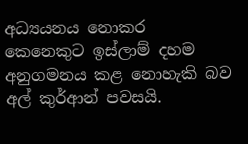අධ්‍යයනය නොකර කෙනෙකුට ඉස්ලාම් දහම අනුගමනය කළ නොහැකි බව අල් කුර්ආන් පවසයි.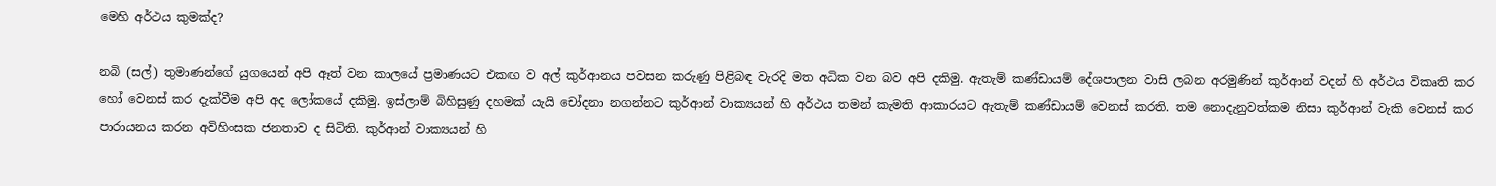මෙහි අර්ථය කුමක්ද?

නබි (සල්) තුමාණන්ගේ යුගයෙන් අපි ඈත් වන කාලයේ ප්‍රමාණයට එකඟ ව අල් කුර්ආනය පවසන කරුණු පිළිබඳ වැරදි මත අධික වන බව අපි දකිමු. ඇතැම් කණ්ඩායම් දේශපාලන වාසි ලබන අරමුණින් කුර්ආන් වදන් හි අර්ථය විකෘති කර හෝ වෙනස් කර දැක්වීම අපි අද ලෝකයේ දකිමු. ඉස්ලාම් බිහිසුණු දහමක් යැයි චෝදනා නගන්නට කුර්ආන් වාක්‍යයන් හි අර්ථය තමන් කැමති ආකාරයට ඇතැම් කණ්ඩායම් වෙනස් කරති. තම නොදැනුවත්කම නිසා කුර්ආන් වැකි වෙනස් කර පාරායනය කරන අවිහිංසක ජනතාව ද සිටිති. කුර්ආන් වාක්‍යයන් හි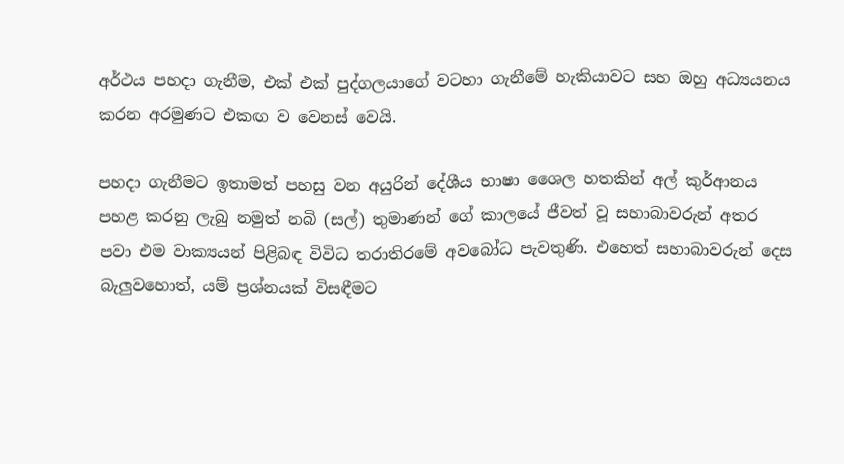අර්ථය පහදා ගැනීම, එක් එක් පුද්ගලයාගේ වටහා ගැනීමේ හැකියාවට සහ ඔහු අධ්‍යයනය කරන අරමුණට එකඟ ව වෙනස් වෙයි.

පහදා ගැනීමට ඉතාමත් පහසු වන අයුරින් දේශීය භාෂා ශෛල හතකින් අල් කුර්ආනය පහළ කරනු ලැබු නමුත් නබි (සල්) තුමාණන් ගේ කාලයේ ජීවත් වූ සහාබාවරුන් අතර පවා එම වාක්‍යයන් පිළිබඳ විවිධ තරාතිරමේ අවබෝධ පැවතුණි. එහෙත් සහාබාවරුන් දෙස බැලුවහොත්, යම් ප්‍රශ්නයක් විසඳීමට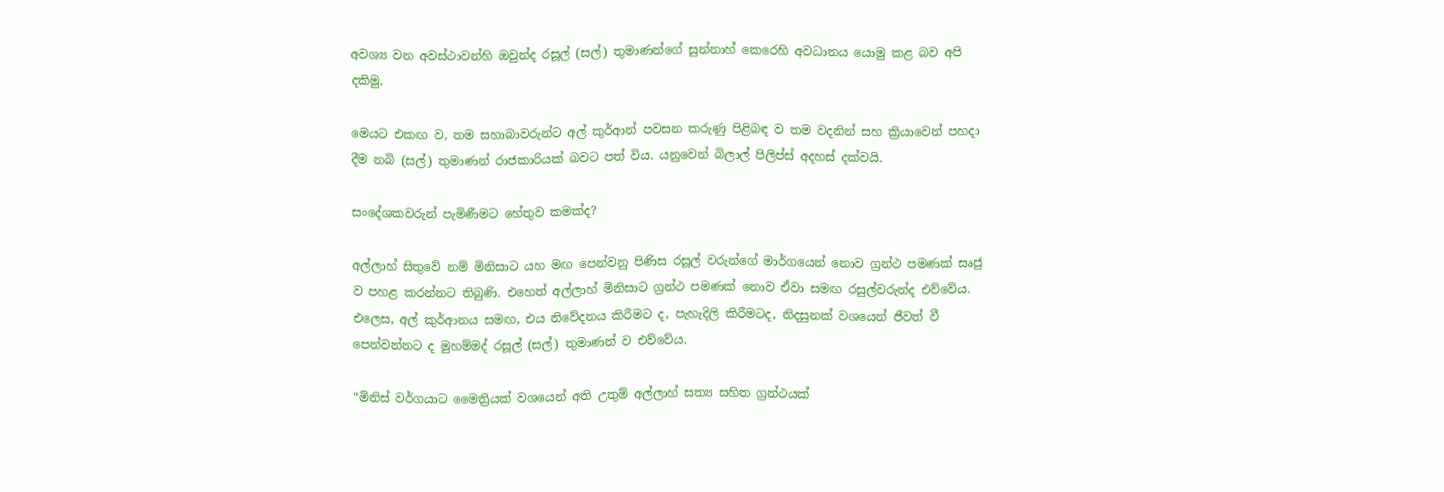අවශ්‍ය වන අවස්ථාවන්හි ඔවුන්ද රසූල් (සල්) තුමාණන්ගේ සුන්නාහ් කෙරෙහි අවධානය යොමු කළ බව අපි දකිමු.

මෙයට එකඟ ව, තම සහාබාවරුන්ට අල් කුර්ආන් පවසන කරුණු පිළිබඳ ව තම වදනින් සහ ක්‍රියාවෙන් පහදා දීම නබි (සල්) තුමාණන් රාජකාරියක් බවට පත් විය. යනුවෙන් බිලාල් පිලිප්ස් අදහස් දක්වයි.

සංදේශකවරුන් පැමිණීමට හේතුව කමක්ද?

අල්ලාහ් සිතුවේ නම් මිනිසාට යහ මඟ පෙන්වනු පිණිස රසූල් වරුන්ගේ මාර්ගයෙන් නොව ග්‍රන්ථ පමණක් සෘජු ව පහළ කරන්නට තිබුණි. එහෙත් අල්ලාහ් මිනිසාට ග්‍රන්ථ පමණක් නොව ඒවා සමඟ රසුල්වරුන්ද එව්වේය. එලෙස, අල් කුර්ආනය සමඟ, එය නිවේදනය කිරීමට ද, පැහැදිලි කිරීමටද, නිදසුනක් වශයෙන් ජීවත් වී පෙන්වන්නට ද මුහම්මද් රසූල් (සල්) තුමාණන් ව එව්වේය.

“මිනිස් වර්ගයාට මෛත්‍රියක් වශයෙන් අති උතුම් අල්ලාහ් සත්‍ය සහිත ග්‍රන්ථයක්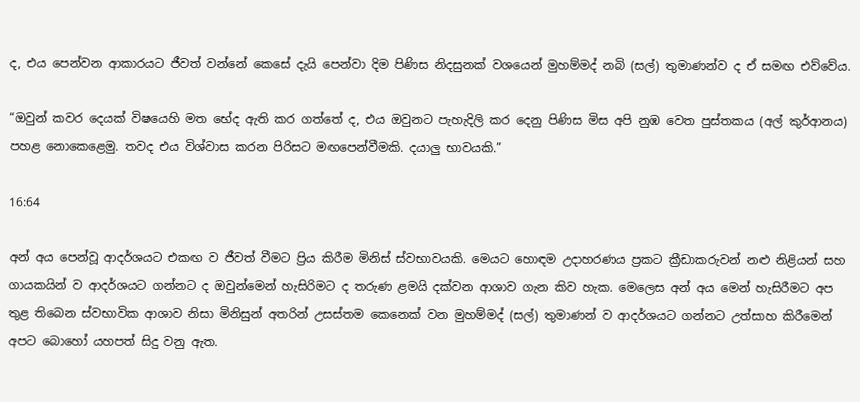ද, එය පෙන්වන ආකාරයට ජීවත් වන්නේ කෙසේ දැයි පෙන්වා දිම පිණිස නිදසුනක් වශයෙන් මුහම්මද් නබි (සල්) තුමාණන්ව ද ඒ සමඟ එව්වේය.

“ඔවුන් කවර දෙයක් විෂයෙහි මත භේද ඇති කර ගත්තේ ද, එය ඔවුනට පැහැදිලි කර දෙනු පිණිස මිස අපි නුඹ වෙත පුස්තකය (අල් කුර්ආනය) පහළ නොකෙළෙමු. තවද එය විශ්වාස කරන පිරිසට මඟපෙන්වීමකි. දයාලු භාවයකි.”

16:64

අන් අය පෙන්වූ ආදර්ශයට එකඟ ව ජීවත් වීමට ප්‍රිය කිරීම මිනිස් ස්වභාවයකි. මෙයට හොඳම උදාහරණය ප්‍රකට ක්‍රීඩාකරුවන් නළු නිළියන් සහ ගායකයින් ව ආදර්ශයට ගන්නට ද ඔවුන්මෙන් හැසිරිමට ද තරුණ ළමයි දක්වන ආශාව ගැන කිව හැක. මෙලෙස අන් අය මෙන් හැසිරීමට අප තුළ තිබෙන ස්වභාවික ආශාව නිසා මිනිසුන් අතරින් උසස්තම කෙනෙක් වන මුහම්මද් (සල්) තුමාණන් ව ආදර්ශයට ගන්නට උත්සාහ කිරීමෙන් අපට බොහෝ යහපත් සිදු වනු ඇත.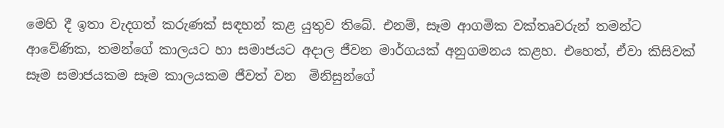මෙහි දී ඉතා වැදගත් කරුණක් සඳහන් කළ යුතුව තිබේ. එනම්, සෑම ආගමික වක්තෘවරුන් තමන්ට ආවේණික, තමන්ගේ කාලයට හා සමාජයට අදාල ජීවන මාර්ගයක් අනුගමනය කළහ. එහෙත්, ඒවා කිසිවක් සෑම සමාජයකම සෑම කාලයකම ජීවත් වන  මිනිසුන්ගේ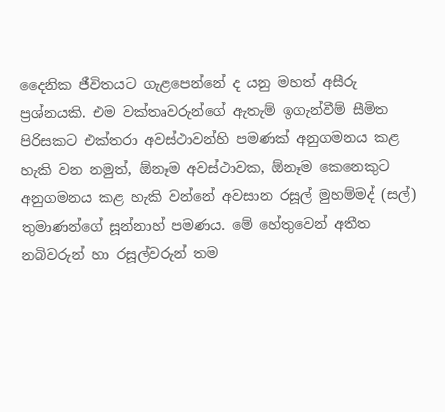දෛනික ජීවිතයට ගැළපෙන්නේ ද යනු මහත් අසීරු ප්‍රශ්නයකි. එම වක්තෘවරුන්ගේ ඇතැම් ඉගැන්වීම් සීමිත පිරිසකට එක්තරා අවස්ථාවන්හි පමණක් අනුගමනය කළ හැකි වන නමුත්, ඕනෑම අවස්ථාවක, ඕනෑම කෙනෙකුට අනුගමනය කළ හැකි වන්නේ අවසාන රසූල් මුහම්මද් (සල්) තුමාණන්ගේ සූන්නාහ් පමණය. මේ හේතුවෙන් අතීත නබිවරුන් හා රසූල්වරුන් තම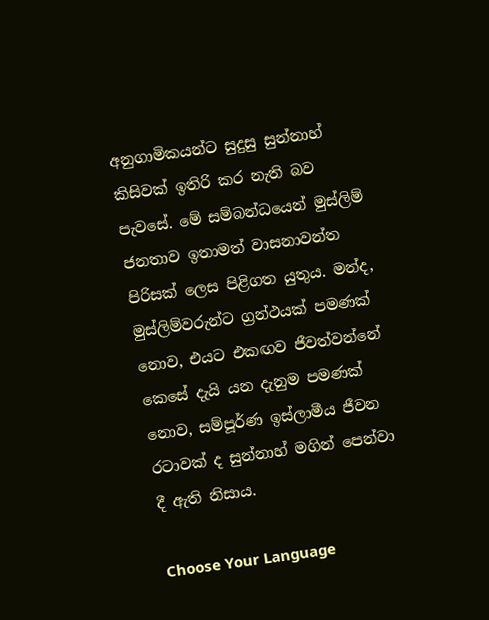අනුගාමිකයන්ට සුදුසු සුන්නාහ් කිසිවක් ඉතිරි කර නැති බව පැවසේ. මේ සම්බන්ධයෙන් මුස්ලිම් ජනතාව ඉතාමත් වාසනාවන්ත පිරිසක් ලෙස පිළිගත යුතුය. මන්ද, මුස්ලිම්වරුන්ට ග්‍රන්ථයක් පමණක් නොව, එයට එකඟව ජීවත්වන්නේ කෙසේ දැයි යන දැනුම පමණක් නොව, සම්පූර්ණ ඉස්ලාමීය ජීවන රටාවක් ද සුන්නාහ් මගින් පෙන්වා දී ඇති නිසාය.

Choose Your Language